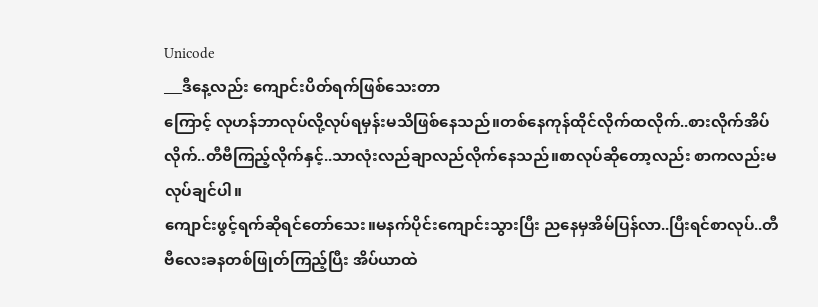Unicode
___ဒီနေ့လည်း ကျောင်းပိတ်ရက်ဖြစ်သေးတာ
ကြောင့် လုဟန်ဘာလုပ်လို့လုပ်ရမှန်းမသိဖြစ်နေသည်။တစ်နေကုန်ထိုင်လိုက်ထလိုက်..စားလိုက်အိပ်လိုက်..တီဗီကြည့်လိုက်နှင့်..သာလုံးလည်ချာလည်လိုက်နေသည်။စာလုပ်ဆိုတော့လည်း စာကလည်းမလုပ်ချင်ပါ။
ကျောင်းဖွင့်ရက်ဆိုရင်တော်သေး။မနက်ပိုင်းကျောင်းသွားပြီး ညနေမှအိမ်ပြန်လာ..ပြီးရင်စာလုပ်..တီဗီလေးခနတစ်ဖြုတ်ကြည့်ပြီး အိပ်ယာထဲ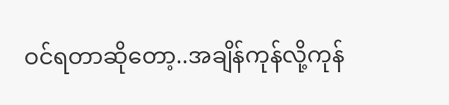ဝင်ရတာဆိုတော့..အချိန်ကုန်လို့ကုန်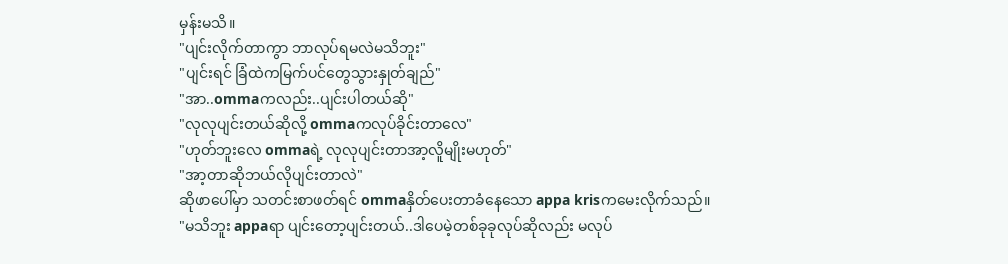မှန်းမသိ။
"ပျင်းလိုက်တာကွာ ဘာလုပ်ရမလဲမသိဘူး"
"ပျင်းရင် ခြံထဲကမြက်ပင်တွေသွားနှုတ်ချည်"
"အာ..ommaကလည်း..ပျင်းပါတယ်ဆို"
"လုလုပျင်းတယ်ဆိုလို့ ommaကလုပ်ခိုင်းတာလေ"
"ဟုတ်ဘူးလေ ommaရဲ့ လုလုပျင်းတာအာ့လိူမျိုးမဟုတ်"
"အာ့တာဆိုဘယ်လိုပျင်းတာလဲ"
ဆိုဖာပေါ်မှာ သတင်းစာဖတ်ရင် ommaနှိတ်ပေးတာခံနေသော appa krisကမေးလိုက်သည်။
"မသိဘူး appaရာ ပျင်းတော့ပျင်းတယ်..ဒါပေမဲ့တစ်ခုခုလုပ်ဆိုလည်း မလုပ်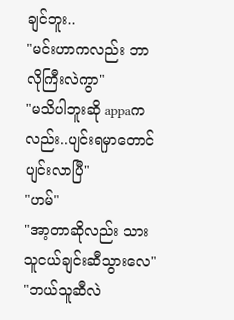ချင်ဘူး..
"မင်းဟာကလည်း ဘာလိုကြီးလဲကွာ"
"မသိပါဘူးဆို appaကလည်း..ပျင်းရမှာတောင်ပျင်းလာပြီ"
"ဟမ်"
"အာ့တာဆိုလည်း သားသူငယ်ချင်းဆီသွားလေ"
"ဘယ်သူဆီလဲ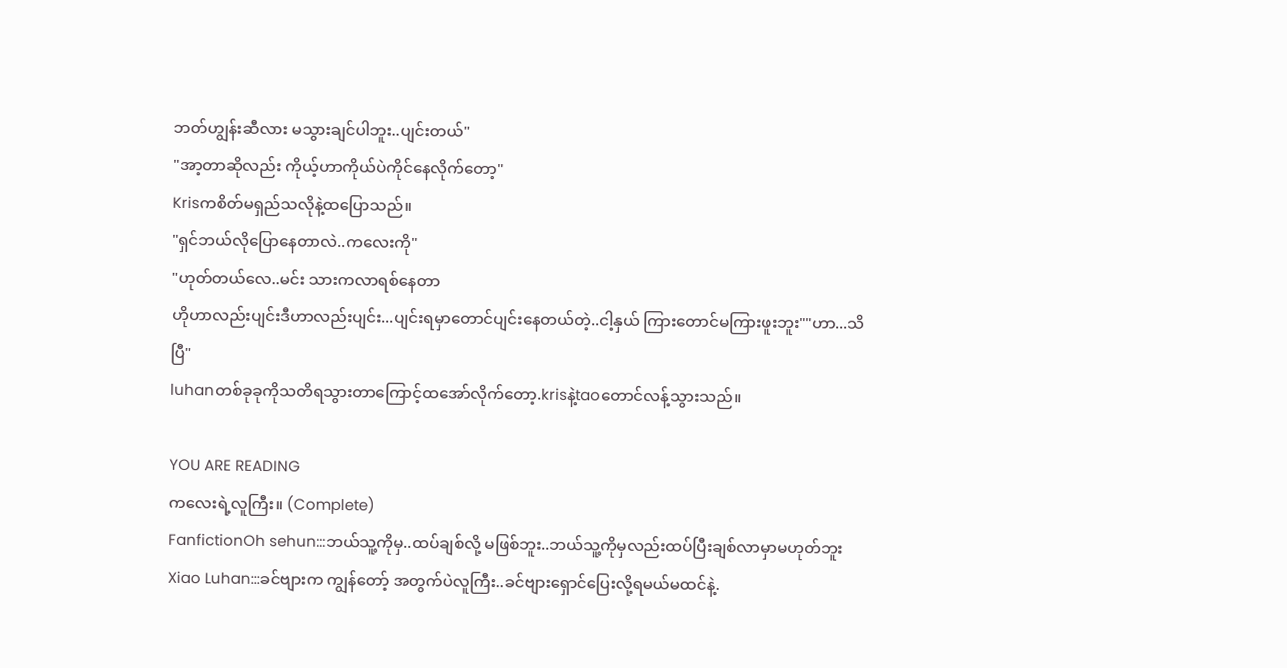ဘတ်ဟျွန်းဆီလား မသွားချင်ပါဘူး..ပျင်းတယ်"
"အာ့တာဆိုလည်း ကိုယ့်ဟာကိုယ်ပဲကိုင်နေလိုက်တော့"
Krisကစိတ်မရှည်သလိုနဲ့ထပြောသည်။
"ရှင်ဘယ်လိုပြောနေတာလဲ..ကလေးကို"
"ဟုတ်တယ်လေ..မင်း သားကလာရစ်နေတာ
ဟိုဟာလည်းပျင်းဒီဟာလည်းပျင်း...ပျင်းရမှာတောင်ပျင်းနေတယ်တဲ့..ငါ့နှယ် ကြားတောင်မကြားဖူးဘူး""ဟာ...သိပြီ"
luhanတစ်ခုခုကိုသတိရသွားတာကြောင့်ထအော်လိုက်တော့.krisနဲ့taoတောင်လန့်သွားသည်။

YOU ARE READING
ကလေးရဲ့လူကြီး။ (Complete)
FanfictionOh sehun:::ဘယ်သူ့ကိုမှ..ထပ်ချစ်လို့ မဖြစ်ဘူး..ဘယ်သူ့ကိုမှလည်းထပ်ပြီးချစ်လာမှာမဟုတ်ဘူး Xiao Luhan:::ခင်ဗျားက ကျွန်တော့် အတွက်ပဲလူကြီး..ခင်ဗျားရှောင်ပြေးလို့ရမယ်မထင်နဲ့.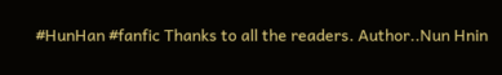#HunHan #fanfic Thanks to all the readers. Author..Nun Hnin